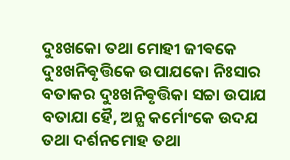ଦୁଃଖକୋ ତଥା ମୋହୀ ଜୀଵକେ ଦୁଃଖନିଵୃତ୍ତିକେ ଉପାଯକୋ ନିଃସାର ବତାକର ଦୁଃଖନିଵୃତ୍ତିକା ସଚ୍ଚା ଉପାଯ
ବତାଯା ହୈ, ଅନ୍ଯ କର୍ମୋଂକେ ଉଦଯ ତଥା ଦର୍ଶନମୋହ ତଥା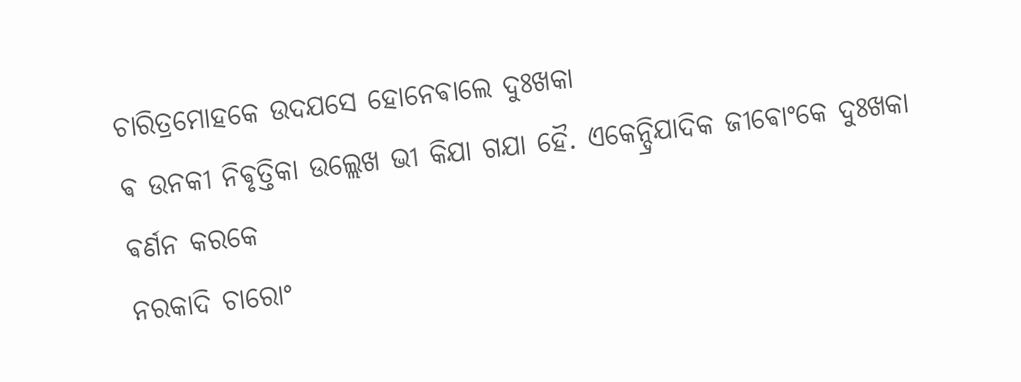ଚାରିତ୍ରମୋହକେ ଉଦଯସେ ହୋନେଵାଲେ ଦୁଃଖକା
ଵ ଉନକୀ ନିଵୃତ୍ତିକା ଉଲ୍ଲେଖ ଭୀ କିଯା ଗଯା ହୈ. ଏକେନ୍ଦ୍ରିଯାଦିକ ଜୀଵୋଂକେ ଦୁଃଖକା ଵର୍ଣନ କରକେ
ନରକାଦି ଚାରୋଂ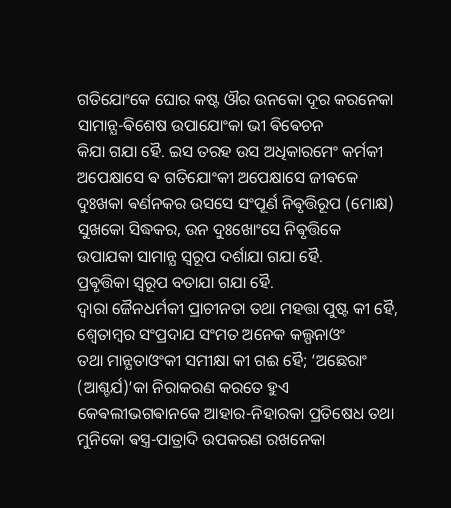ଗତିଯୋଂକେ ଘୋର କଷ୍ଟ ଔର ଉନକୋ ଦୂର କରନେକା ସାମାନ୍ଯ-ଵିଶେଷ ଉପାଯୋଂକା ଭୀ ଵିଵେଚନ
କିଯା ଗଯା ହୈ. ଇସ ତରହ ଉସ ଅଧିକାରମେଂ କର୍ମକୀ ଅପେକ୍ଷାସେ ଵ ଗତିଯୋଂକୀ ଅପେକ୍ଷାସେ ଜୀଵକେ
ଦୁଃଖକା ଵର୍ଣନକର ଉସସେ ସଂପୂର୍ଣ ନିଵୃତ୍ତିରୂପ (ମୋକ୍ଷ) ସୁଖକୋ ସିଦ୍ଧକର, ଉନ ଦୁଃଖୋଂସେ ନିଵୃତ୍ତିକେ
ଉପାଯକା ସାମାନ୍ଯ ସ୍ଵରୂପ ଦର୍ଶାଯା ଗଯା ହୈ.
ପ୍ରଵୃତ୍ତିକା ସ୍ଵରୂପ ବତାଯା ଗଯା ହୈ.
ଦ୍ଵାରା ଜୈନଧର୍ମକୀ ପ୍ରାଚୀନତା ତଥା ମହତ୍ତା ପୁଷ୍ଟ କୀ ହୈ, ଶ୍ଵେତାମ୍ବର ସଂପ୍ରଦାଯ ସଂମତ ଅନେକ କଲ୍ପନାଓଂ
ତଥା ମାନ୍ଯତାଓଂକୀ ସମୀକ୍ଷା କୀ ଗଈ ହୈ; ‘ଅଛେରାଂ (ଆଶ୍ଚର୍ଯ)’କା ନିରାକରଣ କରତେ ହୁଏ
କେଵଲୀଭଗଵାନକେ ଆହାର-ନିହାରକା ପ୍ରତିଷେଧ ତଥା ମୁନିକୋ ଵସ୍ତ୍ର-ପାତ୍ରାଦି ଉପକରଣ ରଖନେକା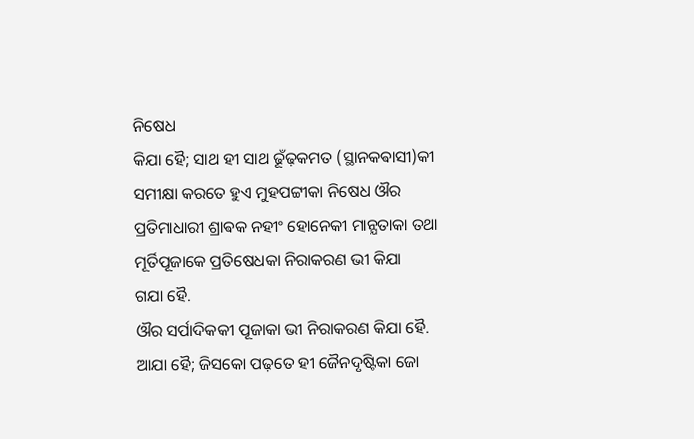ନିଷେଧ
କିଯା ହୈ; ସାଥ ହୀ ସାଥ ଢୂଁଢ଼କମତ (ସ୍ଥାନକଵାସୀ)କୀ ସମୀକ୍ଷା କରତେ ହୁଏ ମୁହପଟ୍ଟୀକା ନିଷେଧ ଔର
ପ୍ରତିମାଧାରୀ ଶ୍ରାଵକ ନହୀଂ ହୋନେକୀ ମାନ୍ଯତାକା ତଥା ମୂର୍ତିପୂଜାକେ ପ୍ରତିଷେଧକା ନିରାକରଣ ଭୀ କିଯା
ଗଯା ହୈ.
ଔର ସର୍ପାଦିକକୀ ପୂଜାକା ଭୀ ନିରାକରଣ କିଯା ହୈ.
ଆଯା ହୈ; ଜିସକୋ ପଢ଼ତେ ହୀ ଜୈନଦୃଷ୍ଟିକା ଜୋ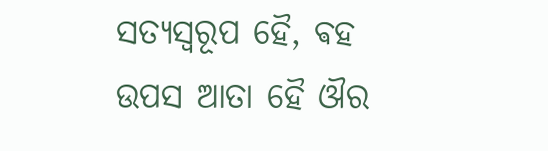ସତ୍ଯସ୍ଵରୂପ ହୈ, ଵହ ଉପସ ଆତା ହୈ ଔର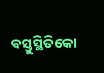ଵସ୍ତୁସ୍ଥିତିକୋ